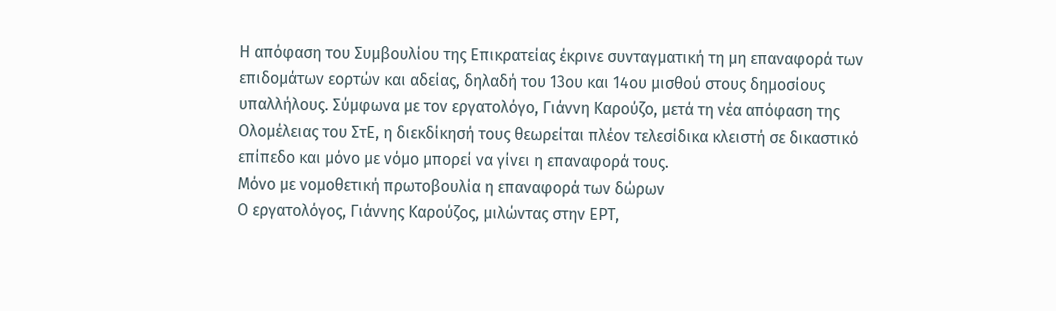Η απόφαση του Συμβουλίου της Επικρατείας έκρινε συνταγματική τη μη επαναφορά των επιδομάτων εορτών και αδείας, δηλαδή του 13ου και 14ου μισθού στους δημοσίους υπαλλήλους. Σύμφωνα με τον εργατολόγο, Γιάννη Καρούζο, μετά τη νέα απόφαση της Ολομέλειας του ΣτΕ, η διεκδίκησή τους θεωρείται πλέον τελεσίδικα κλειστή σε δικαστικό επίπεδο και μόνο με νόμο μπορεί να γίνει η επαναφορά τους.
Μόνο με νομοθετική πρωτοβουλία η επαναφορά των δώρων
Ο εργατολόγος, Γιάννης Καρούζος, μιλώντας στην ΕΡΤ,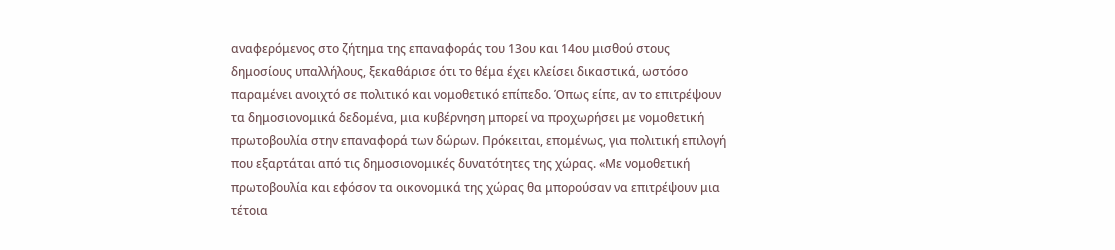αναφερόμενος στο ζήτημα της επαναφοράς του 13ου και 14ου μισθού στους δημοσίους υπαλλήλους, ξεκαθάρισε ότι το θέμα έχει κλείσει δικαστικά, ωστόσο παραμένει ανοιχτό σε πολιτικό και νομοθετικό επίπεδο. Όπως είπε, αν το επιτρέψουν τα δημοσιονομικά δεδομένα, μια κυβέρνηση μπορεί να προχωρήσει με νομοθετική πρωτοβουλία στην επαναφορά των δώρων. Πρόκειται, επομένως, για πολιτική επιλογή που εξαρτάται από τις δημοσιονομικές δυνατότητες της χώρας. «Με νομοθετική πρωτοβουλία και εφόσον τα οικονομικά της χώρας θα μπορούσαν να επιτρέψουν μια τέτοια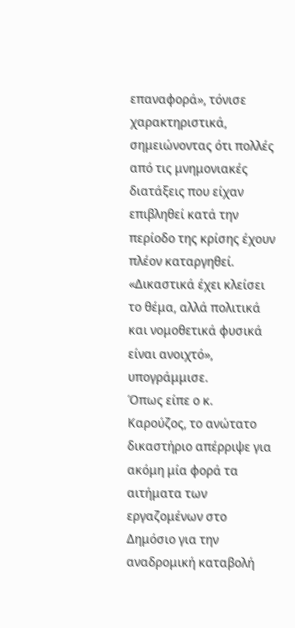επαναφορά», τόνισε χαρακτηριστικά, σημειώνοντας ότι πολλές από τις μνημονιακές διατάξεις που είχαν επιβληθεί κατά την περίοδο της κρίσης έχουν πλέον καταργηθεί. «Δικαστικά έχει κλείσει το θέμα, αλλά πολιτικά και νομοθετικά φυσικά είναι ανοιχτό», υπογράμμισε.
Όπως είπε ο κ. Καρούζος, το ανώτατο δικαστήριο απέρριψε για ακόμη μία φορά τα αιτήματα των εργαζομένων στο Δημόσιο για την αναδρομική καταβολή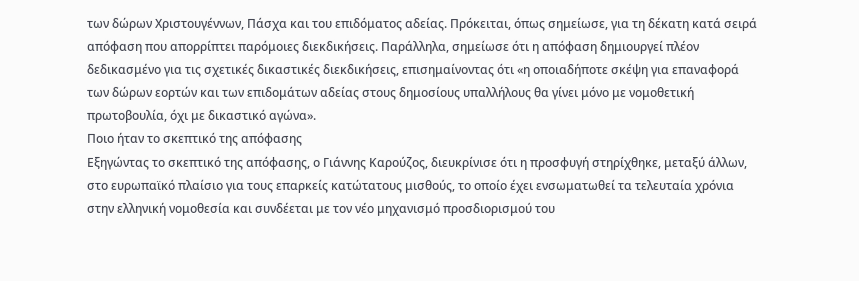των δώρων Χριστουγέννων, Πάσχα και του επιδόματος αδείας. Πρόκειται, όπως σημείωσε, για τη δέκατη κατά σειρά απόφαση που απορρίπτει παρόμοιες διεκδικήσεις. Παράλληλα, σημείωσε ότι η απόφαση δημιουργεί πλέον δεδικασμένο για τις σχετικές δικαστικές διεκδικήσεις, επισημαίνοντας ότι «η οποιαδήποτε σκέψη για επαναφορά των δώρων εορτών και των επιδομάτων αδείας στους δημοσίους υπαλλήλους θα γίνει μόνο με νομοθετική πρωτοβουλία, όχι με δικαστικό αγώνα».
Ποιο ήταν το σκεπτικό της απόφασης
Εξηγώντας το σκεπτικό της απόφασης, ο Γιάννης Καρούζος, διευκρίνισε ότι η προσφυγή στηρίχθηκε, μεταξύ άλλων, στο ευρωπαϊκό πλαίσιο για τους επαρκείς κατώτατους μισθούς, το οποίο έχει ενσωματωθεί τα τελευταία χρόνια στην ελληνική νομοθεσία και συνδέεται με τον νέο μηχανισμό προσδιορισμού του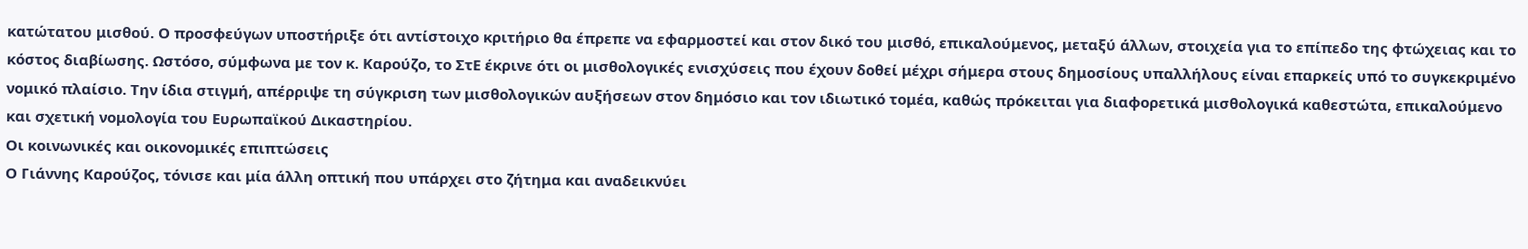κατώτατου μισθού. Ο προσφεύγων υποστήριξε ότι αντίστοιχο κριτήριο θα έπρεπε να εφαρμοστεί και στον δικό του μισθό, επικαλούμενος, μεταξύ άλλων, στοιχεία για το επίπεδο της φτώχειας και το κόστος διαβίωσης. Ωστόσο, σύμφωνα με τον κ. Καρούζο, το ΣτΕ έκρινε ότι οι μισθολογικές ενισχύσεις που έχουν δοθεί μέχρι σήμερα στους δημοσίους υπαλλήλους είναι επαρκείς υπό το συγκεκριμένο νομικό πλαίσιο. Την ίδια στιγμή, απέρριψε τη σύγκριση των μισθολογικών αυξήσεων στον δημόσιο και τον ιδιωτικό τομέα, καθώς πρόκειται για διαφορετικά μισθολογικά καθεστώτα, επικαλούμενο και σχετική νομολογία του Ευρωπαϊκού Δικαστηρίου.
Οι κοινωνικές και οικονομικές επιπτώσεις
Ο Γιάννης Καρούζος, τόνισε και μία άλλη οπτική που υπάρχει στο ζήτημα και αναδεικνύει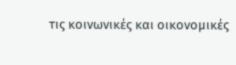τις κοινωνικές και οικονομικές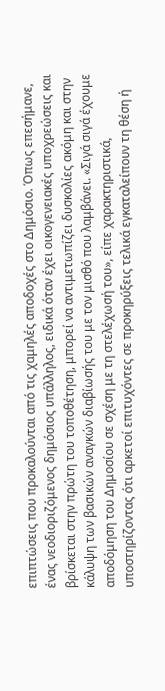επιπτώσεις που προκαλούνται από τις χαμηλές αποδοχές στο Δημόσιο. Όπως επεσήμανε, ένας νεοδιοριζόμενος δημόσιος υπάλληλος, ειδικά όταν έχει οικογενειακές υποχρεώσεις και βρίσκεται στην πρώτη του τοποθέτηση, μπορεί να αντιμετωπίζει δυσκολίες ακόμη και στην κάλυψη των βασικών αναγκών διαβίωσής του με τον μισθό που λαμβάνει. «Σιγά σιγά έχουμε αποδόμηση του Δημοσίου σε σχέση με τη στελέχωσή του», είπε χαρακτηριστικά, υποστηρίζοντας ότι αρκετοί επιτυχόντες σε προκηρύξεις τελικά εγκαταλείπουν τη θέση ή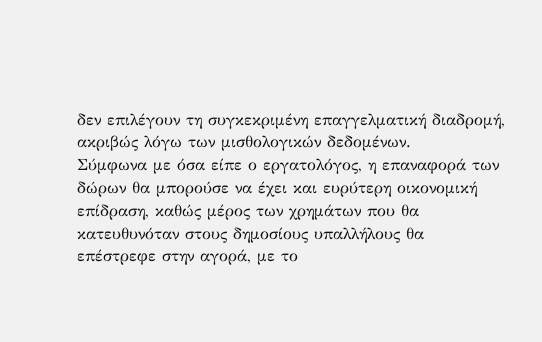δεν επιλέγουν τη συγκεκριμένη επαγγελματική διαδρομή, ακριβώς λόγω των μισθολογικών δεδομένων.
Σύμφωνα με όσα είπε ο εργατολόγος, η επαναφορά των δώρων θα μπορούσε να έχει και ευρύτερη οικονομική επίδραση, καθώς μέρος των χρημάτων που θα κατευθυνόταν στους δημοσίους υπαλλήλους θα επέστρεφε στην αγορά, με το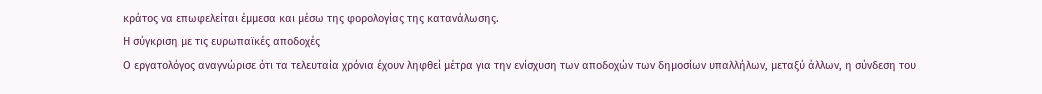κράτος να επωφελείται έμμεσα και μέσω της φορολογίας της κατανάλωσης.
Η σύγκριση με τις ευρωπαϊκές αποδοχές
Ο εργατολόγος αναγνώρισε ότι τα τελευταία χρόνια έχουν ληφθεί μέτρα για την ενίσχυση των αποδοχών των δημοσίων υπαλλήλων, μεταξύ άλλων, η σύνδεση του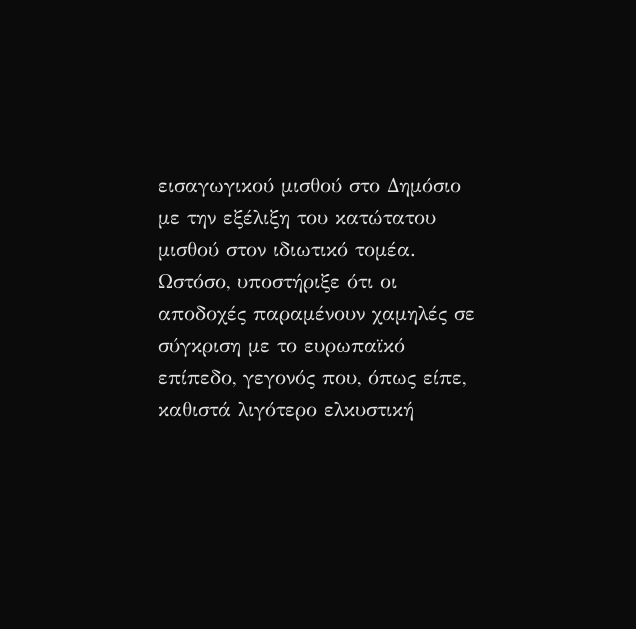εισαγωγικού μισθού στο Δημόσιο με την εξέλιξη του κατώτατου μισθού στον ιδιωτικό τομέα. Ωστόσο, υποστήριξε ότι οι αποδοχές παραμένουν χαμηλές σε σύγκριση με το ευρωπαϊκό επίπεδο, γεγονός που, όπως είπε, καθιστά λιγότερο ελκυστική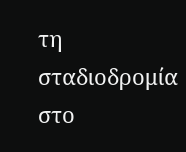τη σταδιοδρομία στο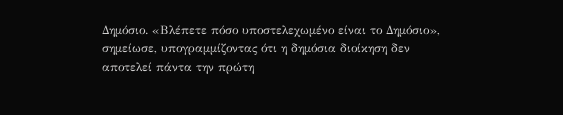Δημόσιο. «Βλέπετε πόσο υποστελεχωμένο είναι το Δημόσιο», σημείωσε, υπογραμμίζοντας ότι η δημόσια διοίκηση δεν αποτελεί πάντα την πρώτη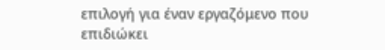επιλογή για έναν εργαζόμενο που επιδιώκει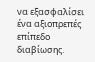να εξασφαλίσει ένα αξιοπρεπές επίπεδο διαβίωσης.